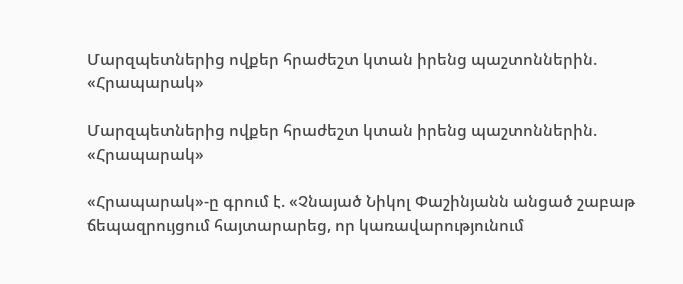Մարզպետներից ովքեր հրաժեշտ կտան իրենց պաշտոններին. «Հրապարակ»

Մարզպետներից ովքեր հրաժեշտ կտան իրենց պաշտոններին. «Հրապարակ»

«Հրապարակ»-ը գրում է. «Չնայած Նիկոլ Փաշինյանն անցած շաբաթ ճեպազրույցում հայտարարեց, որ կառավարությունում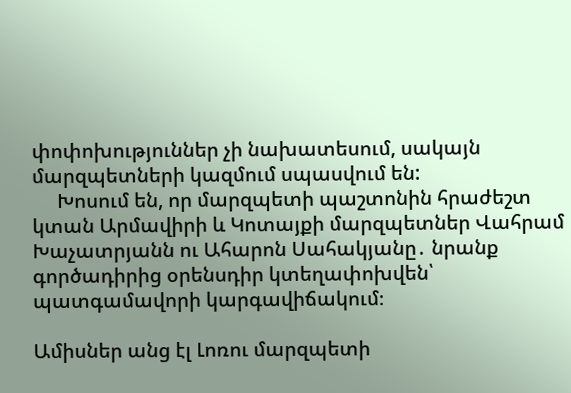փոփոխություններ չի նախատեսում, սակայն մարզպետների կազմում սպասվում են:
     Խոսում են, որ մարզպետի պաշտոնին հրաժեշտ կտան Արմավիրի և Կոտայքի մարզպետներ Վահրամ Խաչատրյանն ու Ահարոն Սահակյանը․ նրանք գործադիրից օրենսդիր կտեղափոխվեն՝ պատգամավորի կարգավիճակում։

Ամիսներ անց էլ Լոռու մարզպետի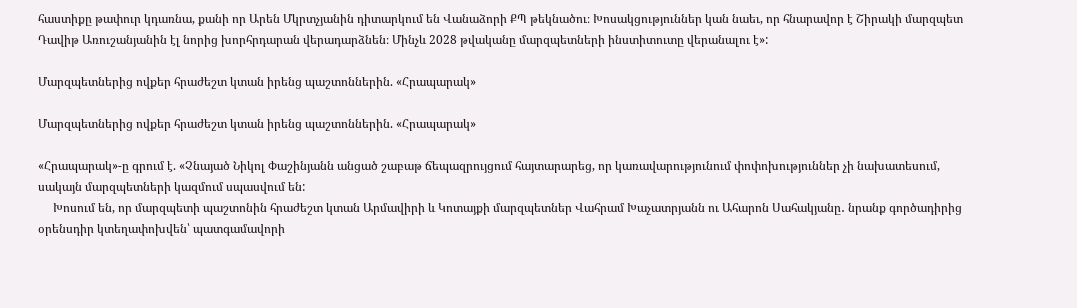հաստիքը թափուր կդառնա, քանի որ Արեն Մկրտչյանին դիտարկում են Վանաձորի ՔՊ թեկնածու։ Խոսակցություններ կան նաեւ, որ հնարավոր է Շիրակի մարզպետ Դավիթ Առուշանյանին էլ նորից խորհրդարան վերադարձնեն։ Մինչև 2028 թվականը մարզպետների ինստիտուտը վերանալու է»:

Մարզպետներից ովքեր հրաժեշտ կտան իրենց պաշտոններին. «Հրապարակ»

Մարզպետներից ովքեր հրաժեշտ կտան իրենց պաշտոններին. «Հրապարակ»

«Հրապարակ»-ը գրում է. «Չնայած Նիկոլ Փաշինյանն անցած շաբաթ ճեպազրույցում հայտարարեց, որ կառավարությունում փոփոխություններ չի նախատեսում, սակայն մարզպետների կազմում սպասվում են:
     Խոսում են, որ մարզպետի պաշտոնին հրաժեշտ կտան Արմավիրի և Կոտայքի մարզպետներ Վահրամ Խաչատրյանն ու Ահարոն Սահակյանը․ նրանք գործադիրից օրենսդիր կտեղափոխվեն՝ պատգամավորի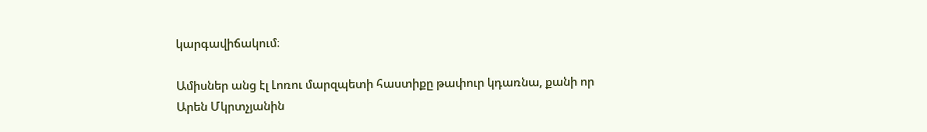կարգավիճակում։

Ամիսներ անց էլ Լոռու մարզպետի հաստիքը թափուր կդառնա, քանի որ Արեն Մկրտչյանին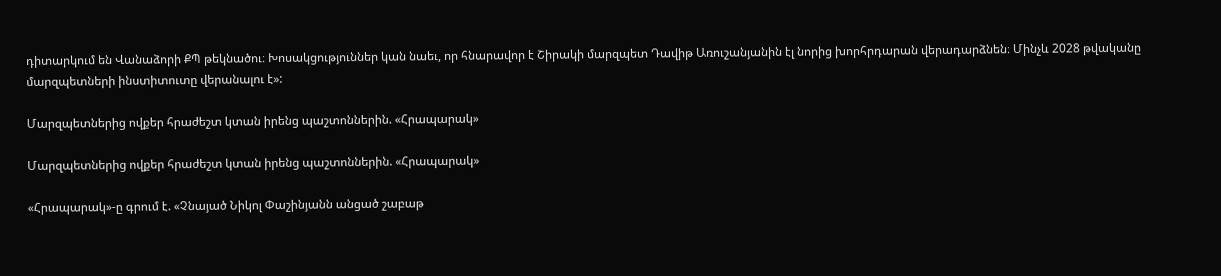դիտարկում են Վանաձորի ՔՊ թեկնածու։ Խոսակցություններ կան նաեւ, որ հնարավոր է Շիրակի մարզպետ Դավիթ Առուշանյանին էլ նորից խորհրդարան վերադարձնեն։ Մինչև 2028 թվականը մարզպետների ինստիտուտը վերանալու է»:

Մարզպետներից ովքեր հրաժեշտ կտան իրենց պաշտոններին. «Հրապարակ»

Մարզպետներից ովքեր հրաժեշտ կտան իրենց պաշտոններին. «Հրապարակ»

«Հրապարակ»-ը գրում է. «Չնայած Նիկոլ Փաշինյանն անցած շաբաթ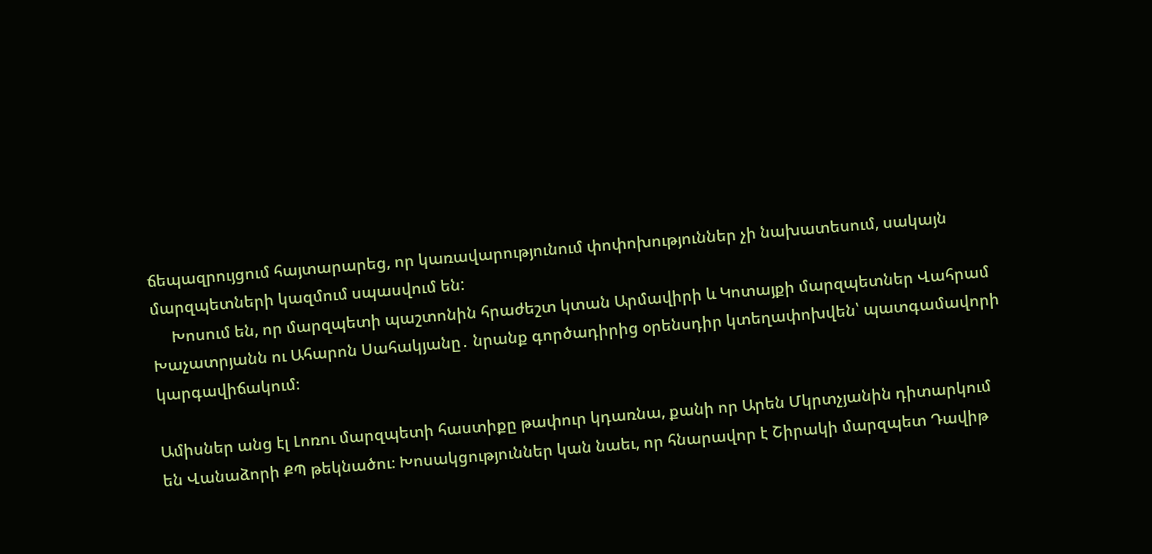ճեպազրույցում հայտարարեց, որ կառավարությունում փոփոխություններ չի նախատեսում, սակայն մարզպետների կազմում սպասվում են:
     Խոսում են, որ մարզպետի պաշտոնին հրաժեշտ կտան Արմավիրի և Կոտայքի մարզպետներ Վահրամ Խաչատրյանն ու Ահարոն Սահակյանը․ նրանք գործադիրից օրենսդիր կտեղափոխվեն՝ պատգամավորի կարգավիճակում։

Ամիսներ անց էլ Լոռու մարզպետի հաստիքը թափուր կդառնա, քանի որ Արեն Մկրտչյանին դիտարկում են Վանաձորի ՔՊ թեկնածու։ Խոսակցություններ կան նաեւ, որ հնարավոր է Շիրակի մարզպետ Դավիթ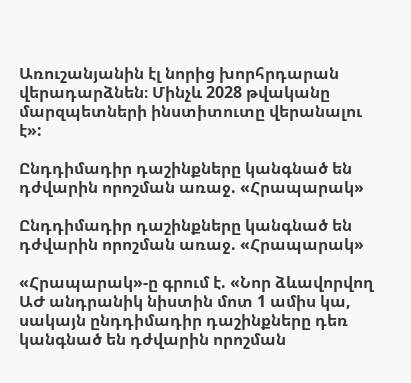Առուշանյանին էլ նորից խորհրդարան վերադարձնեն։ Մինչև 2028 թվականը մարզպետների ինստիտուտը վերանալու է»:

Ընդդիմադիր դաշինքները կանգնած են դժվարին որոշման առաջ. «Հրապարակ»

Ընդդիմադիր դաշինքները կանգնած են դժվարին որոշման առաջ. «Հրապարակ»

«Հրապարակ»-ը գրում է. «Նոր ձևավորվող ԱԺ անդրանիկ նիստին մոտ 1 ամիս կա, սակայն ընդդիմադիր դաշինքները դեռ կանգնած են դժվարին որոշման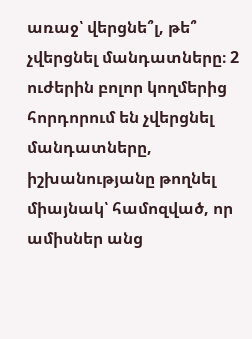առաջ՝ վերցնե՞լ, թե՞ չվերցնել մանդատները։ 2 ուժերին բոլոր կողմերից հորդորում են չվերցնել մանդատները, իշխանությանը թողնել միայնակ՝ համոզված, որ ամիսներ անց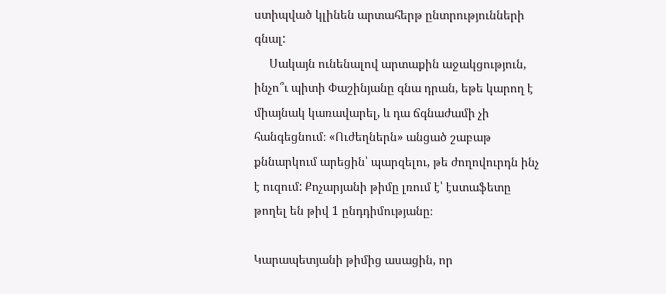ստիպված կլինեն արտահերթ ընտրությունների գնալ:
     Սակայն ունենալով արտաքին աջակցություն, ինչո՞ւ պիտի Փաշինյանը գնա դրան, եթե կարող է միայնակ կառավարել, և դա ճգնաժամի չի հանգեցնում։ «Ուժեղներն» անցած շաբաթ քննարկում արեցին՝ պարզելու, թե ժողովուրդն ինչ է ուզում: Քոչարյանի թիմը լռում է՝ էստաֆետը թողել են թիվ 1 ընդդիմությանը։

Կարապետյանի թիմից ասացին, որ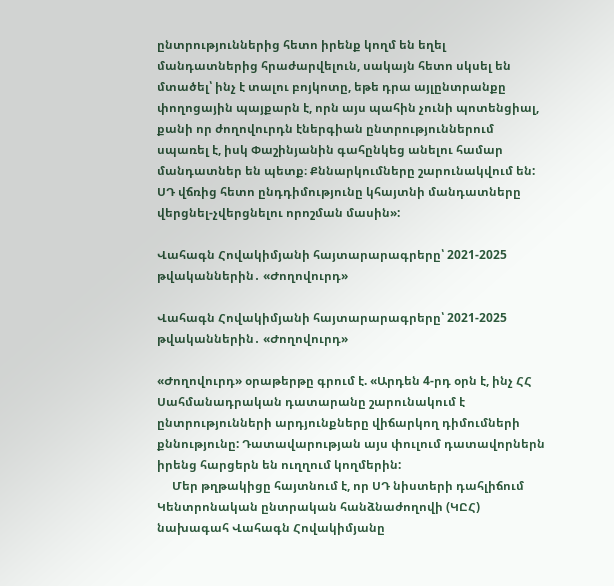ընտրություններից հետո իրենք կողմ են եղել մանդատներից հրաժարվելուն, սակայն հետո սկսել են մտածել՝ ինչ է տալու բոյկոտը, եթե դրա այլընտրանքը փողոցային պայքարն է, որն այս պահին չունի պոտենցիալ, քանի որ ժողովուրդն էներգիան ընտրություններում սպառել է, իսկ Փաշինյանին գահընկեց անելու համար մանդատներ են պետք։ Քննարկումները շարունակվում են: ՍԴ վճռից հետո ընդդիմությունը կհայտնի մանդատները վերցնել-չվերցնելու որոշման մասին»:

Վահագն Հովակիմյանի հայտարարագրերը՝ 2021-2025 թվականներին․ «Ժողովուրդ»

Վահագն Հովակիմյանի հայտարարագրերը՝ 2021-2025 թվականներին․ «Ժողովուրդ»

«Ժողովուրդ» օրաթերթը գրում է. «Արդեն 4-րդ օրն է, ինչ ՀՀ Սահմանադրական դատարանը շարունակում է ընտրությունների արդյունքները վիճարկող դիմումների քննությունը: Դատավարության այս փուլում դատավորներն իրենց հարցերն են ուղղում կողմերին:
     Մեր թղթակիցը հայտնում է, որ ՍԴ նիստերի դահլիճում Կենտրոնական ընտրական հանձնաժողովի (ԿԸՀ) նախագահ Վահագն Հովակիմյանը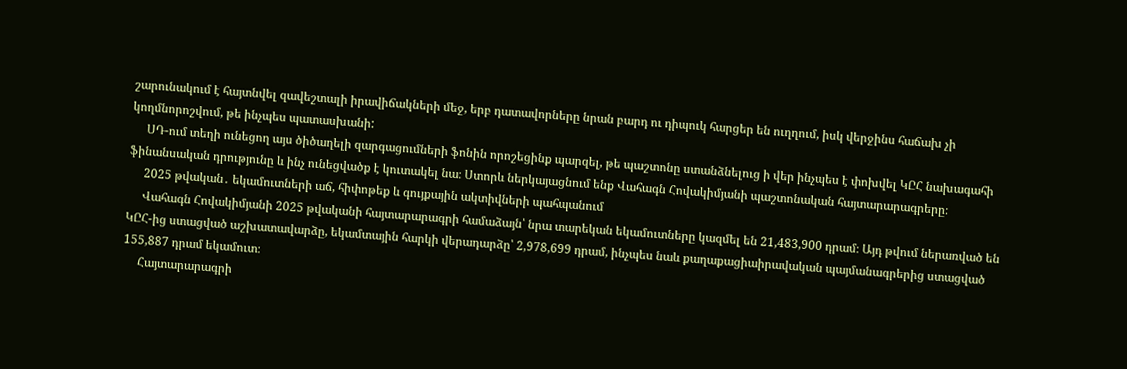շարունակում է հայտնվել զավեշտալի իրավիճակների մեջ, երբ դատավորները նրան բարդ ու դիպուկ հարցեր են ուղղում, իսկ վերջինս հաճախ չի կողմնորոշվում, թե ինչպես պատասխանի:
     ՍԴ-ում տեղի ունեցող այս ծիծաղելի զարգացումների ֆոնին որոշեցինք պարզել, թե պաշտոնը ստանձնելուց ի վեր ինչպես է փոխվել ԿԸՀ նախագահի ֆինանսական դրությունը և ինչ ունեցվածք է կուտակել նա։ Ստորև ներկայացնում ենք Վահագն Հովակիմյանի պաշտոնական հայտարարագրերը։
     2025 թվական․ եկամուտների աճ, հիփոթեք և գույքային ակտիվների պահպանում
     Վահագն Հովակիմյանի 2025 թվականի հայտարարագրի համաձայն՝ նրա տարեկան եկամուտները կազմել են 21,483,900 դրամ։ Այդ թվում ներառված են ԿԸՀ-ից ստացված աշխատավարձը, եկամտային հարկի վերադարձը՝ 2,978,699 դրամ, ինչպես նաև քաղաքացիաիրավական պայմանագրերից ստացված 155,887 դրամ եկամուտ։
     Հայտարարագրի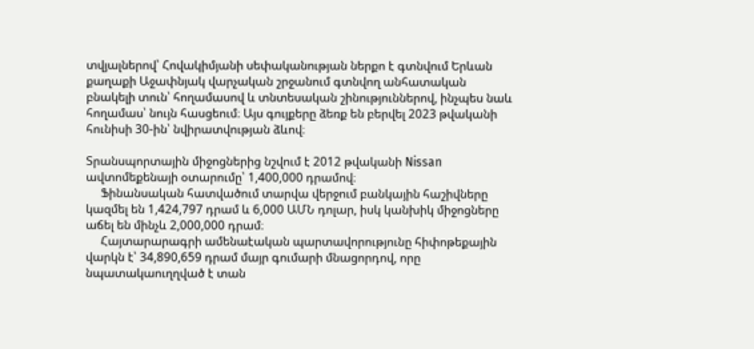տվյալներով՝ Հովակիմյանի սեփականության ներքո է գտնվում Երևան քաղաքի Աջափնյակ վարչական շրջանում գտնվող անհատական բնակելի տուն՝ հողամասով և տնտեսական շինություններով, ինչպես նաև հողամաս՝ նույն հասցեում։ Այս գույքերը ձեռք են բերվել 2023 թվականի հունիսի 30-ին՝ նվիրատվության ձևով։

Տրանսպորտային միջոցներից նշվում է 2012 թվականի Nissan ավտոմեքենայի օտարումը՝ 1,400,000 դրամով։
     Ֆինանսական հատվածում տարվա վերջում բանկային հաշիվները կազմել են 1,424,797 դրամ և 6,000 ԱՄՆ դոլար, իսկ կանխիկ միջոցները աճել են մինչև 2,000,000 դրամ։
     Հայտարարագրի ամենաէական պարտավորությունը հիփոթեքային վարկն է՝ 34,890,659 դրամ մայր գումարի մնացորդով, որը նպատակաուղղված է տան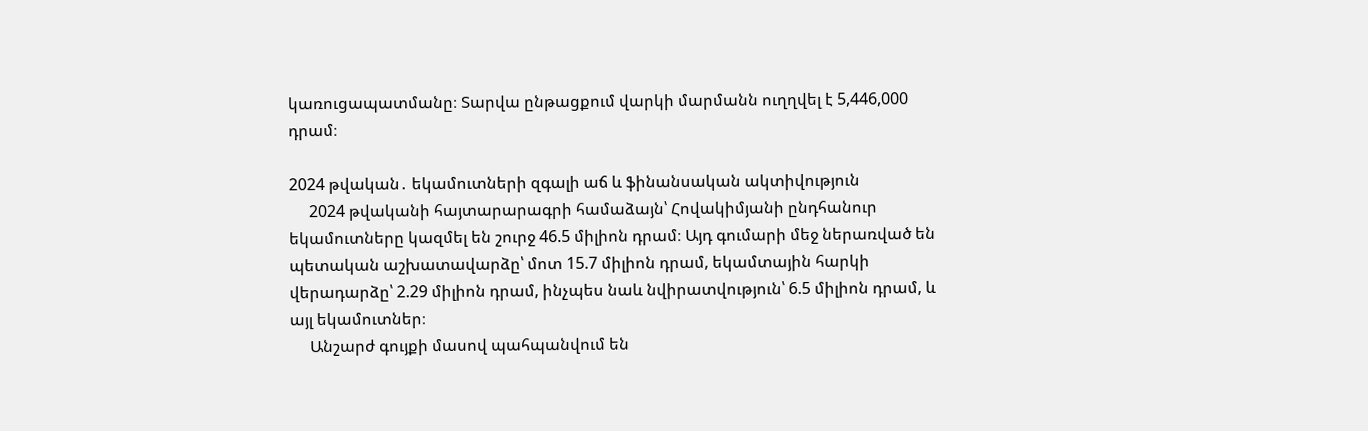կառուցապատմանը։ Տարվա ընթացքում վարկի մարմանն ուղղվել է 5,446,000 դրամ։

2024 թվական․ եկամուտների զգալի աճ և ֆինանսական ակտիվություն
     2024 թվականի հայտարարագրի համաձայն՝ Հովակիմյանի ընդհանուր եկամուտները կազմել են շուրջ 46.5 միլիոն դրամ։ Այդ գումարի մեջ ներառված են պետական աշխատավարձը՝ մոտ 15.7 միլիոն դրամ, եկամտային հարկի վերադարձը՝ 2.29 միլիոն դրամ, ինչպես նաև նվիրատվություն՝ 6.5 միլիոն դրամ, և այլ եկամուտներ։
     Անշարժ գույքի մասով պահպանվում են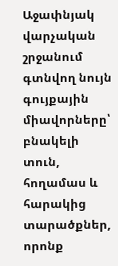Աջափնյակ վարչական շրջանում գտնվող նույն գույքային միավորները՝ բնակելի տուն, հողամաս և հարակից տարածքներ, որոնք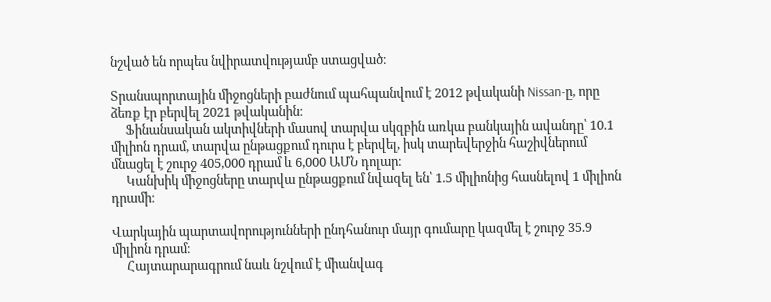նշված են որպես նվիրատվությամբ ստացված։

Տրանսպորտային միջոցների բաժնում պահպանվում է 2012 թվականի Nissan-ը, որը ձեռք էր բերվել 2021 թվականին։
     Ֆինանսական ակտիվների մասով տարվա սկզբին առկա բանկային ավանդը՝ 10.1 միլիոն դրամ, տարվա ընթացքում դուրս է բերվել, իսկ տարեվերջին հաշիվներում մնացել է շուրջ 405,000 դրամ և 6,000 ԱՄՆ դոլար։
     Կանխիկ միջոցները տարվա ընթացքում նվազել են՝ 1.5 միլիոնից հասնելով 1 միլիոն դրամի։

Վարկային պարտավորությունների ընդհանուր մայր գումարը կազմել է շուրջ 35.9 միլիոն դրամ։
     Հայտարարագրում նաև նշվում է միանվագ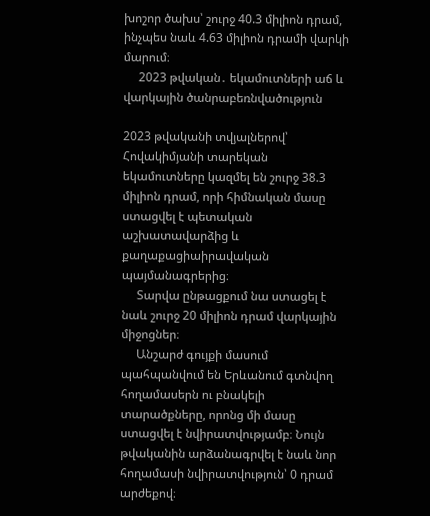խոշոր ծախս՝ շուրջ 40.3 միլիոն դրամ, ինչպես նաև 4.63 միլիոն դրամի վարկի մարում։
     2023 թվական․ եկամուտների աճ և վարկային ծանրաբեռնվածություն

2023 թվականի տվյալներով՝ Հովակիմյանի տարեկան եկամուտները կազմել են շուրջ 38.3 միլիոն դրամ, որի հիմնական մասը ստացվել է պետական աշխատավարձից և քաղաքացիաիրավական պայմանագրերից։
     Տարվա ընթացքում նա ստացել է նաև շուրջ 20 միլիոն դրամ վարկային միջոցներ։
     Անշարժ գույքի մասում պահպանվում են Երևանում գտնվող հողամասերն ու բնակելի տարածքները, որոնց մի մասը ստացվել է նվիրատվությամբ։ Նույն թվականին արձանագրվել է նաև նոր հողամասի նվիրատվություն՝ 0 դրամ արժեքով։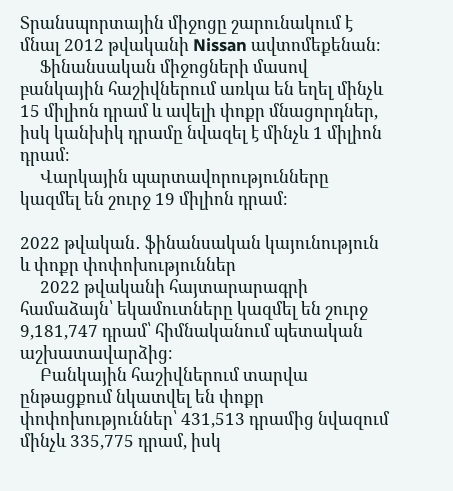Տրանսպորտային միջոցը շարունակում է մնալ 2012 թվականի Nissan ավտոմեքենան։
     Ֆինանսական միջոցների մասով բանկային հաշիվներում առկա են եղել մինչև 15 միլիոն դրամ և ավելի փոքր մնացորդներ, իսկ կանխիկ դրամը նվազել է մինչև 1 միլիոն դրամ։
     Վարկային պարտավորությունները կազմել են շուրջ 19 միլիոն դրամ։

2022 թվական․ ֆինանսական կայունություն և փոքր փոփոխություններ
     2022 թվականի հայտարարագրի համաձայն՝ եկամուտները կազմել են շուրջ 9,181,747 դրամ՝ հիմնականում պետական աշխատավարձից։
     Բանկային հաշիվներում տարվա ընթացքում նկատվել են փոքր փոփոխություններ՝ 431,513 դրամից նվազում մինչև 335,775 դրամ, իսկ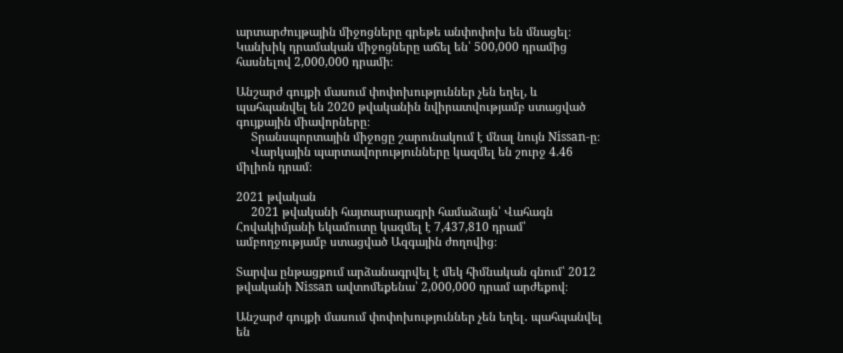արտարժույթային միջոցները գրեթե անփոփոխ են մնացել։ Կանխիկ դրամական միջոցները աճել են՝ 500,000 դրամից հասնելով 2,000,000 դրամի։

Անշարժ գույքի մասում փոփոխություններ չեն եղել, և պահպանվել են 2020 թվականին նվիրատվությամբ ստացված գույքային միավորները։
     Տրանսպորտային միջոցը շարունակում է մնալ նույն Nissan-ը։
     Վարկային պարտավորությունները կազմել են շուրջ 4.46 միլիոն դրամ։

2021 թվական
     2021 թվականի հայտարարագրի համաձայն՝ Վահագն Հովակիմյանի եկամուտը կազմել է 7,437,810 դրամ՝ ամբողջությամբ ստացված Ազգային ժողովից։

Տարվա ընթացքում արձանագրվել է մեկ հիմնական գնում՝ 2012 թվականի Nissan ավտոմեքենա՝ 2,000,000 դրամ արժեքով։

Անշարժ գույքի մասում փոփոխություններ չեն եղել․ պահպանվել են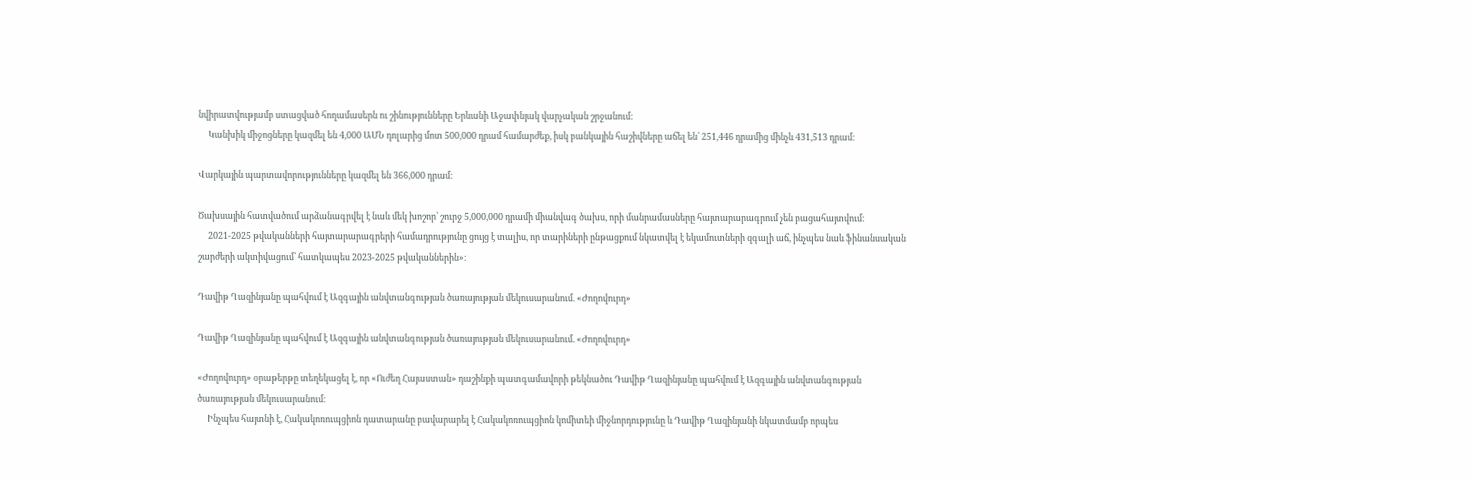նվիրատվությամբ ստացված հողամասերն ու շինությունները Երևանի Աջափնյակ վարչական շրջանում։
     Կանխիկ միջոցները կազմել են 4,000 ԱՄՆ դոլարից մոտ 500,000 դրամ համարժեք, իսկ բանկային հաշիվները աճել են՝ 251,446 դրամից մինչև 431,513 դրամ։

Վարկային պարտավորությունները կազմել են 366,000 դրամ։

Ծախսային հատվածում արձանագրվել է նաև մեկ խոշոր՝ շուրջ 5,000,000 դրամի միանվագ ծախս, որի մանրամասները հայտարարագրում չեն բացահայտվում։
     2021-2025 թվականների հայտարարագրերի համադրությունը ցույց է տալիս, որ տարիների ընթացքում նկատվել է եկամուտների զգալի աճ, ինչպես նաև ֆինանսական շարժերի ակտիվացում՝ հատկապես 2023-2025 թվականներին»։

Դավիթ Ղազինյանը պահվում է Ազգային անվտանգության ծառայության մեկուսարանում. «Ժողովուրդ»

Դավիթ Ղազինյանը պահվում է Ազգային անվտանգության ծառայության մեկուսարանում. «Ժողովուրդ»

«Ժողովուրդ» օրաթերթը տեղեկացել է, որ «Ուժեղ Հայաստան» դաշինքի պատգամավորի թեկնածու Դավիթ Ղազինյանը պահվում է Ազգային անվտանգության ծառայության մեկուսարանում։
     Ինչպես հայտնի է, Հակակոռուպցիոն դատարանը բավարարել է Հակակոռուպցիոն կոմիտեի միջնորդությունը և Դավիթ Ղազինյանի նկատմամբ որպես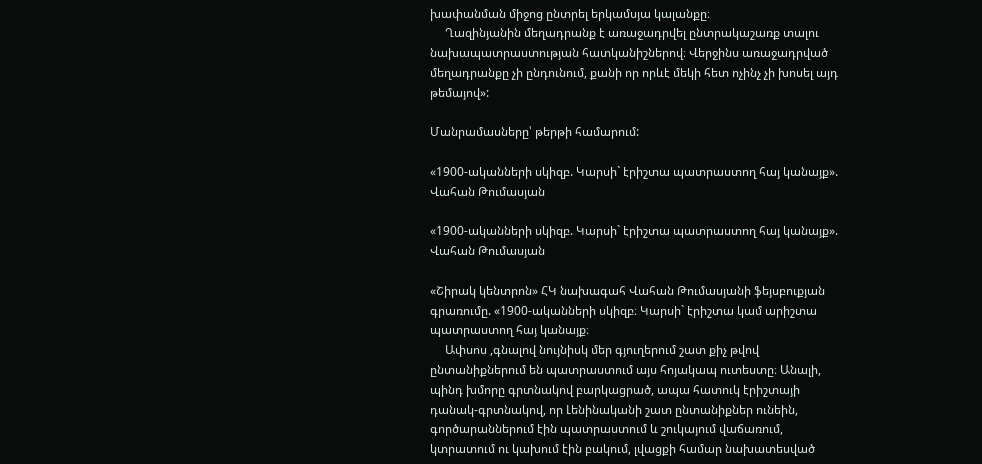խափանման միջոց ընտրել երկամսյա կալանքը։
     Ղազինյանին մեղադրանք է առաջադրվել ընտրակաշառք տալու նախապատրաստության հատկանիշներով։ Վերջինս առաջադրված մեղադրանքը չի ընդունում, քանի որ որևէ մեկի հետ ոչինչ չի խոսել այդ թեմայով»:

Մանրամասները՝ թերթի համարում:

«1900-ականների սկիզբ. Կարսի` էրիշտա պատրաստող հայ կանայք». Վահան Թումասյան

«1900-ականների սկիզբ. Կարսի` էրիշտա պատրաստող հայ կանայք». Վահան Թումասյան

«Շիրակ կենտրոն» ՀԿ նախագահ Վահան Թումասյանի ֆեյսբուքյան գրառումը. «1900-ականների սկիզբ։ Կարսի` էրիշտա կամ արիշտա պատրաստող հայ կանայք։
     Ափսոս ,գնալով նույնիսկ մեր գյուղերում շատ քիչ թվով ընտանիքներում են պատրաստում այս հոյակապ ուտեստը։ Անալի, պինդ խմորը գրտնակով բարկացրած, ապա հատուկ էրիշտայի դանակ-գրտնակով, որ Լենինականի շատ ընտանիքներ ունեին, գործարաններում էին պատրաստում և շուկայում վաճառում, կտրատում ու կախում էին բակում, լվացքի համար նախատեսված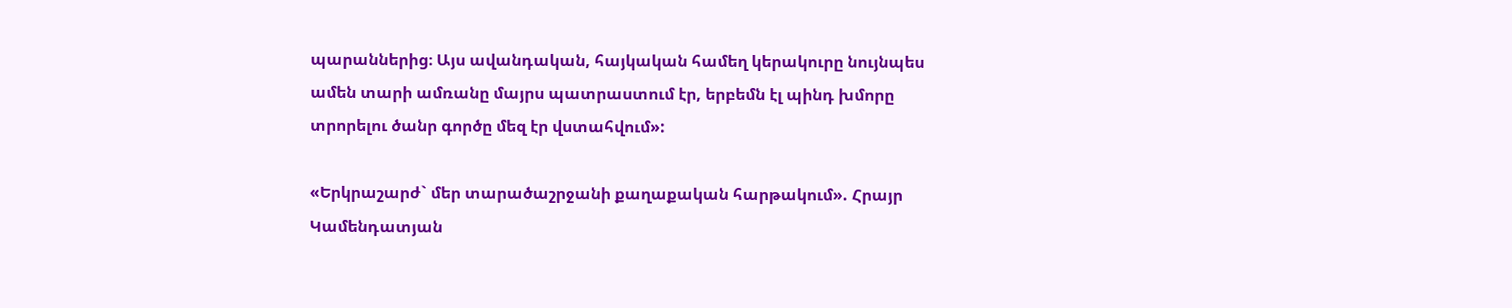պարաններից։ Այս ավանդական, հայկական համեղ կերակուրը նույնպես ամեն տարի ամռանը մայրս պատրաստում էր, երբեմն էլ պինդ խմորը տրորելու ծանր գործը մեզ էր վստահվում»:

«Երկրաշարժ` մեր տարածաշրջանի քաղաքական հարթակում». Հրայր Կամենդատյան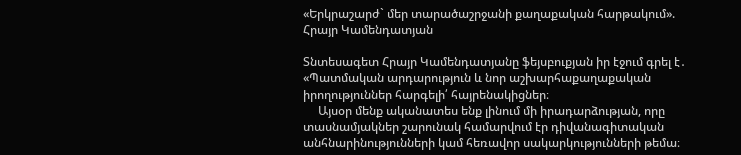«Երկրաշարժ` մեր տարածաշրջանի քաղաքական հարթակում». Հրայր Կամենդատյան

Տնտեսագետ Հրայր Կամենդատյանը ֆեյսբուքյան իր էջում գրել է․ «Պատմական արդարություն և նոր աշխարհաքաղաքական իրողություններ հարգելի՛ հայրենակիցներ։
     Այսօր մենք ականատես ենք լինում մի իրադարձության, որը տասնամյակներ շարունակ համարվում էր դիվանագիտական անհնարինությունների կամ հեռավոր սակարկությունների թեմա։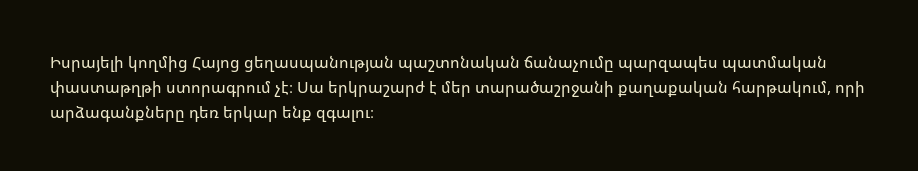Իսրայելի կողմից Հայոց ցեղասպանության պաշտոնական ճանաչումը պարզապես պատմական փաստաթղթի ստորագրում չէ։ Սա երկրաշարժ է մեր տարածաշրջանի քաղաքական հարթակում, որի արձագանքները դեռ երկար ենք զգալու։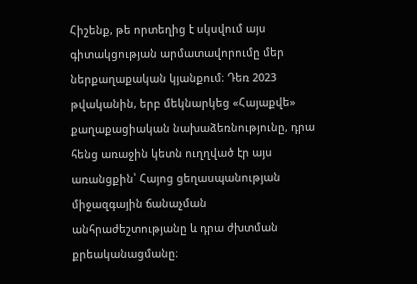Հիշենք, թե որտեղից է սկսվում այս գիտակցության արմատավորումը մեր ներքաղաքական կյանքում։ Դեռ 2023 թվականին, երբ մեկնարկեց «Հայաքվե» քաղաքացիական նախաձեռնությունը, դրա հենց առաջին կետն ուղղված էր այս առանցքին՝ Հայոց ցեղասպանության միջազգային ճանաչման անհրաժեշտությանը և դրա ժխտման քրեականացմանը։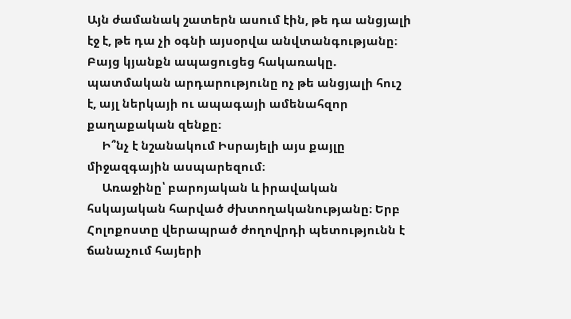Այն ժամանակ շատերն ասում էին, թե դա անցյալի էջ է, թե դա չի օգնի այսօրվա անվտանգությանը։ Բայց կյանքն ապացուցեց հակառակը. պատմական արդարությունը ոչ թե անցյալի հուշ է, այլ ներկայի ու ապագայի ամենահզոր քաղաքական զենքը։
     Ի՞նչ է նշանակում Իսրայելի այս քայլը միջազգային ասպարեզում։
     Առաջինը՝ բարոյական և իրավական հսկայական հարված ժխտողականությանը։ Երբ Հոլոքոստը վերապրած ժողովրդի պետությունն է ճանաչում հայերի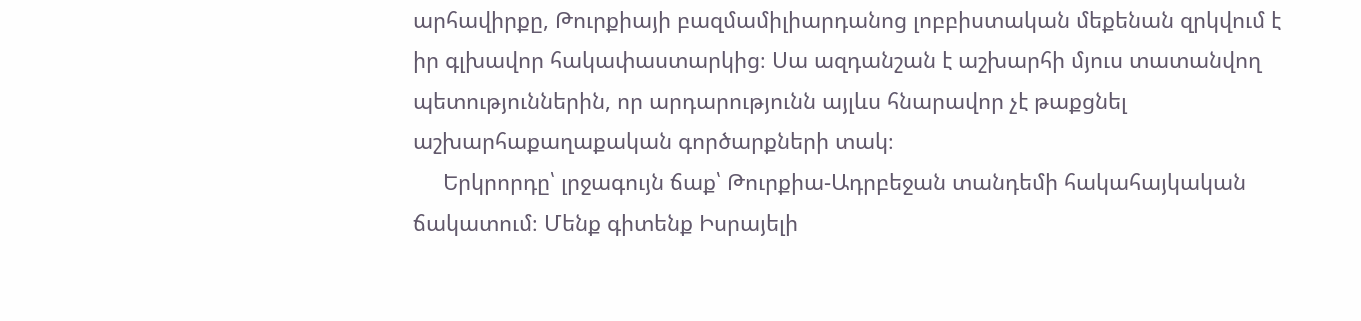արհավիրքը, Թուրքիայի բազմամիլիարդանոց լոբբիստական մեքենան զրկվում է իր գլխավոր հակափաստարկից։ Սա ազդանշան է աշխարհի մյուս տատանվող պետություններին, որ արդարությունն այլևս հնարավոր չէ թաքցնել աշխարհաքաղաքական գործարքների տակ։
     Երկրորդը՝ լրջագույն ճաք՝ Թուրքիա-Ադրբեջան տանդեմի հակահայկական ճակատում։ Մենք գիտենք Իսրայելի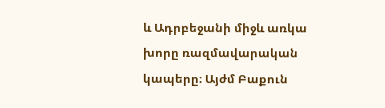և Ադրբեջանի միջև առկա խորը ռազմավարական կապերը։ Այժմ Բաքուն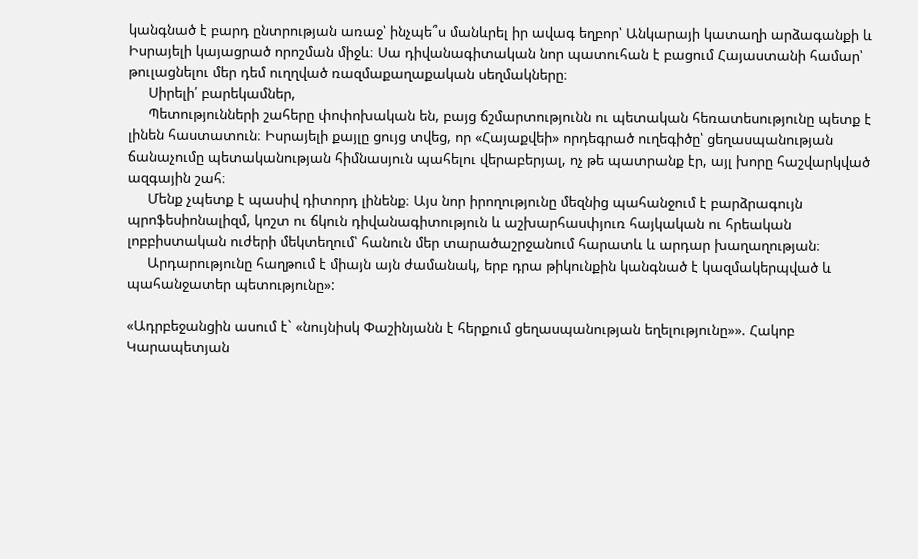կանգնած է բարդ ընտրության առաջ՝ ինչպե՞ս մանևրել իր ավագ եղբոր՝ Անկարայի կատաղի արձագանքի և Իսրայելի կայացրած որոշման միջև։ Սա դիվանագիտական նոր պատուհան է բացում Հայաստանի համար՝ թուլացնելու մեր դեմ ուղղված ռազմաքաղաքական սեղմակները։
     Սիրելի՛ բարեկամներ,
     Պետությունների շահերը փոփոխական են, բայց ճշմարտությունն ու պետական հեռատեսությունը պետք է լինեն հաստատուն։ Իսրայելի քայլը ցույց տվեց, որ «Հայաքվեի» որդեգրած ուղեգիծը՝ ցեղասպանության ճանաչումը պետականության հիմնասյուն պահելու վերաբերյալ, ոչ թե պատրանք էր, այլ խորը հաշվարկված ազգային շահ։
     Մենք չպետք է պասիվ դիտորդ լինենք։ Այս նոր իրողությունը մեզնից պահանջում է բարձրագույն պրոֆեսիոնալիզմ, կոշտ ու ճկուն դիվանագիտություն և աշխարհասփյուռ հայկական ու հրեական լոբբիստական ուժերի մեկտեղում՝ հանուն մեր տարածաշրջանում հարատև և արդար խաղաղության։
     Արդարությունը հաղթում է միայն այն ժամանակ, երբ դրա թիկունքին կանգնած է կազմակերպված և պահանջատեր պետությունը»:

«Ադրբեջանցին ասում է` «նույնիսկ Փաշինյանն է հերքում ցեղասպանության եղելությունը»». Հակոբ Կարապետյան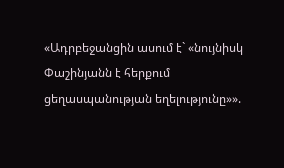«Ադրբեջանցին ասում է` «նույնիսկ Փաշինյանն է հերքում ցեղասպանության եղելությունը»».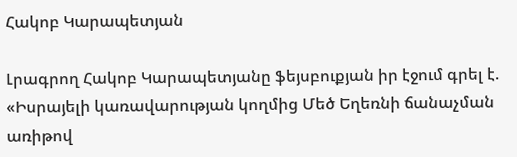Հակոբ Կարապետյան

Լրագրող Հակոբ Կարապետյանը ֆեյսբուքյան իր էջում գրել է. «Իսրայելի կառավարության կողմից Մեծ Եղեռնի ճանաչման առիթով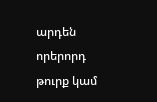արդեն որերորդ թուրք կամ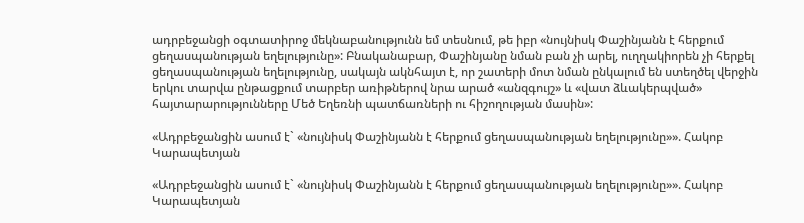ադրբեջանցի օգտատիրոջ մեկնաբանությունն եմ տեսնում, թե իբր «նույնիսկ Փաշինյանն է հերքում ցեղասպանության եղելությունը»: Բնականաբար, Փաշինյանը նման բան չի արել, ուղղակիորեն չի հերքել ցեղասպանության եղելությունը, սակայն ակնհայտ է, որ շատերի մոտ նման ընկալում են ստեղծել վերջին երկու տարվա ընթացքում տարբեր առիթներով նրա արած «անզգույշ» և «վատ ձևակերպված» հայտարարությունները Մեծ Եղեռնի պատճառների ու հիշողության մասին»:

«Ադրբեջանցին ասում է` «նույնիսկ Փաշինյանն է հերքում ցեղասպանության եղելությունը»». Հակոբ Կարապետյան

«Ադրբեջանցին ասում է` «նույնիսկ Փաշինյանն է հերքում ցեղասպանության եղելությունը»». Հակոբ Կարապետյան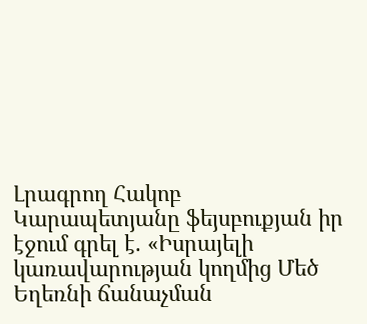Լրագրող Հակոբ Կարապետյանը ֆեյսբուքյան իր էջում գրել է. «Իսրայելի կառավարության կողմից Մեծ Եղեռնի ճանաչման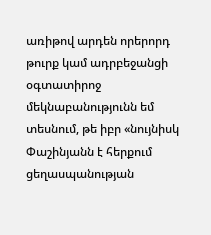առիթով արդեն որերորդ թուրք կամ ադրբեջանցի օգտատիրոջ մեկնաբանությունն եմ տեսնում, թե իբր «նույնիսկ Փաշինյանն է հերքում ցեղասպանության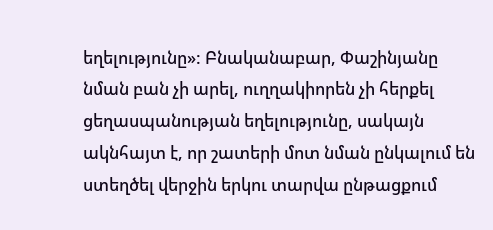եղելությունը»: Բնականաբար, Փաշինյանը նման բան չի արել, ուղղակիորեն չի հերքել ցեղասպանության եղելությունը, սակայն ակնհայտ է, որ շատերի մոտ նման ընկալում են ստեղծել վերջին երկու տարվա ընթացքում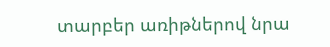տարբեր առիթներով նրա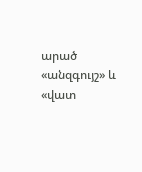արած «անզգույշ» և «վատ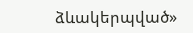ձևակերպված»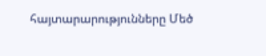հայտարարությունները Մեծ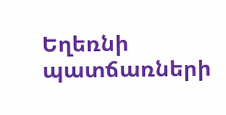Եղեռնի պատճառների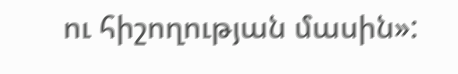ու հիշողության մասին»: